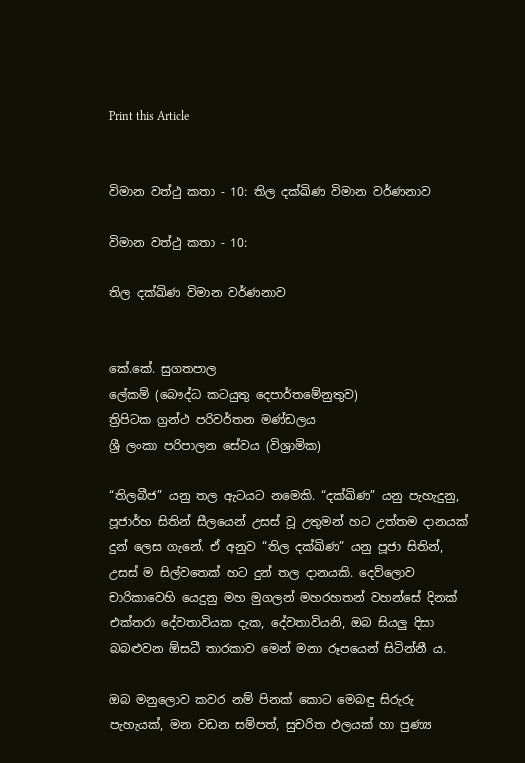Print this Article


විමාන වත්ථු කතා - 10: තිල දක්ඛිණ විමාන වර්ණනාව

විමාන වත්ථු කතා - 10:

තිල දක්ඛිණ විමාන වර්ණනාව


කේ.කේ. සුගතපාල
ලේකම් (බෞද්ධ කටයුතු දෙපාර්තමේනුතුව)
ත්‍රිපිටක ග්‍රන්ථ පරිවර්තන මණ්ඩලය
ශ්‍රී ලංකා පරිපාලන සේවය (විශ්‍රාමික)

“තිලබීජ” යනු තල ඇටයට නමෙකි. “දක්ඛිණ” යනු පැහැදුනු, පූජාර්හ සිතින් සීලයෙන් උසස් වූ උතුමන් හට උත්තම දානයක් දුන් ලෙස ගැනේ. ඒ අනුව “තිල දක්ඛිණ” යනු පූජා සිතින්, උසස් ම සිල්වතෙක් හට දුන් තල දානයකි. දෙව්ලොව චාරිකාවෙහි යෙදුනු මහ මුගලන් මහරහතන් වහන්සේ දිනක් එක්තරා දේවතාවියක දැක, දේවතාවියනි, ඔබ සියලු දිසා බබළුවන ඕසධී තාරකාව මෙන් මනා රූපයෙන් සිටින්නී ය.

ඔබ මනුලොව කවර නම් පිනක් කොට මෙබඳු සිරුරු පැහැයක්, මන වඩන සම්පත්, සුචරිත ඵලයක් හා පුණ්‍ය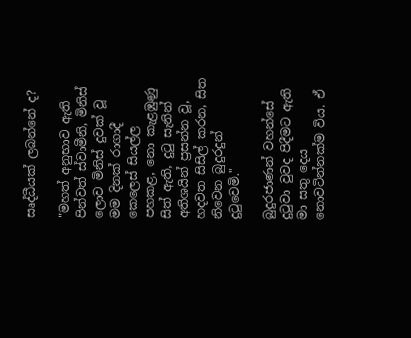සෘද්ධීයක් ලබන්නේ ද?

"මහත් අනුභාව ඇති පින්වත් ස්වාමීනි, මිනිස් ලොව මිනිස් දුවක් වූ මම දිනක් රාගාදී කෙලෙස් සියල්ල පහකළ, නො කැළඹුණු සිත් ඇති, දුටු සැනින් අතිශයින් ප්‍රසන්න වූ, හදවත සිසිල් කරන, සිත නිවෙන බුදුරදුන් දුටුවෙමි."

බුදුරජාණන් වහන්සේ දුටුවා වුවද පිදීමට ඇති මා සතු දෙය නොවටින්නක්ම විය. ඒ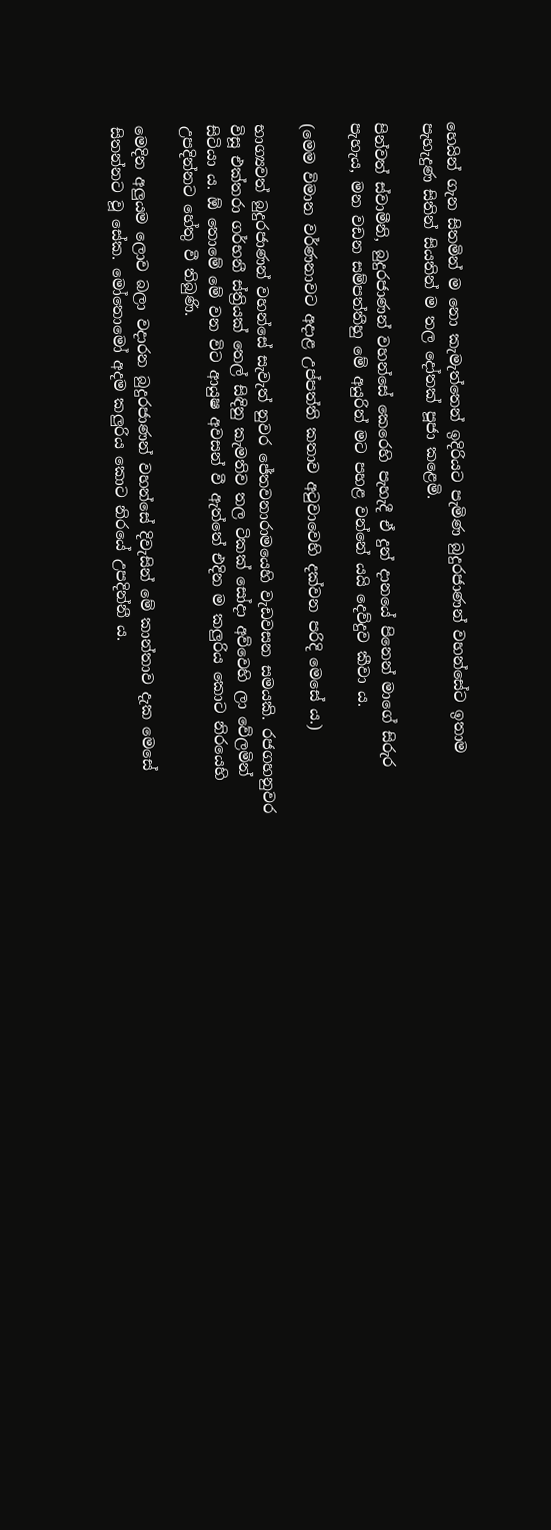හෙයින් ගැන සිතමින් ම නො කැමැත්තෙන් ඉදිරියට පැමිණ බුදුරජාණන් වහන්සේට ඉතාම පැහැදුණ සිතින් සියතින් ම තල දෝතක් පූජා කළෙමි.

පින්වත් ස්වාමීනි, බුදුරජාණන් වහන්සේ කෙරෙහි පැහැදී ඒ දුන් දානයේ පිනෙන් මාගේ සිරුර පැහැය, මන වඩන සම්පත්තීහු මේ අයුරින් මට පහළ වන්නේ යයි දෙව්දුව කීවා ය.

(මෙම විමාන වර්ණනාවට අදාළ උප්පත්ති කතාව අටුවාවෙහි දක්වන පරිදි මෙසේ ය.)

භාග්‍යවත් බුදුරජාණන් වහන්සේ සැවැත් නුවර ජේතවනාරාමයෙහි වැඩවසන සමයකි. රජගහනුවර විසූ එක්තරා ගර්භනී ස්ත්‍රියක් තෙල් සිඳිනු කැමතිව තල ටිකක් සෝදා අව්වෙහි ලා වේලමින් සිටියා ය. ඕ තොමේ මේ වන විට ආයුෂ අවසන් වී ඇත්තේ එදින ම කලුරිය කොට නිරයෙහි උපදින්නට හේතු වී තිබුණි.

මෙදින අලුයම ලොව බලා වදාරන බුදුරජාණන් වහන්සේ දිවැසින් මේ කාන්තාව දැක මෙසේ සිතන්නට වූ සේක. මෝතොමෝ අදම කලුරිය කොට නිරයේ උපදින්නී ය.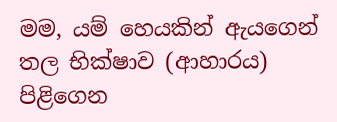මම, යම් හෙයකින් ඇයගෙන් තල භික්ෂාව (ආහාරය) පිළිගෙන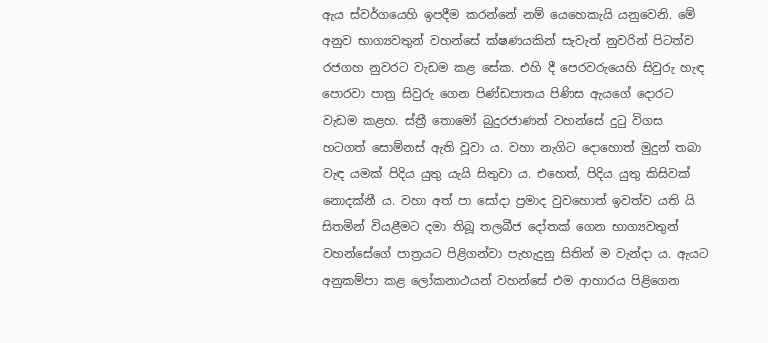ඇය ස්වර්ගයෙහි ඉපදීම කරන්නේ නම් යෙහෙකැයි යනුවෙනි. මේ අනුව භාග්‍යවතුන් වහන්සේ ක්ෂණයකින් සැවැත් නුවරින් පිටත්ව රජගහ නුවරට වැඩම කළ සේක. එහි දී පෙරවරුයෙහි සිවුරු හැඳ පොරවා පාත්‍ර සිවුරු ගෙන පිණ්ඩපාතය පිණිස ඇයගේ දොරට වැඩම කළහ. ස්ත්‍රී තොමෝ බුදුරජාණන් වහන්සේ දුටු විගස හටගත් සොම්නස් ඇති වූවා ය. වහා නැගිට දොහොත් මුදුන් තබා වැඳ යමක් පිදිය යුතු යැයි සිතුවා ය. එහෙත්, පිදිය යුතු කිසිවක් නොදක්නී ය. වහා අත් පා සෝදා ප්‍රමාද වුවහොත් ඉවත්ව යති යි සිතමින් වියළීමට දමා තිබූ තලබීජ දෝතක් ගෙන භාග්‍යවතුන් වහන්සේගේ පාත්‍රයට පිළිගන්වා පැහැදුනු සිතින් ම වැන්දා ය. ඇයට අනුකම්පා කළ ලෝකනාථයන් වහන්සේ එම ආහාරය පිළිගෙන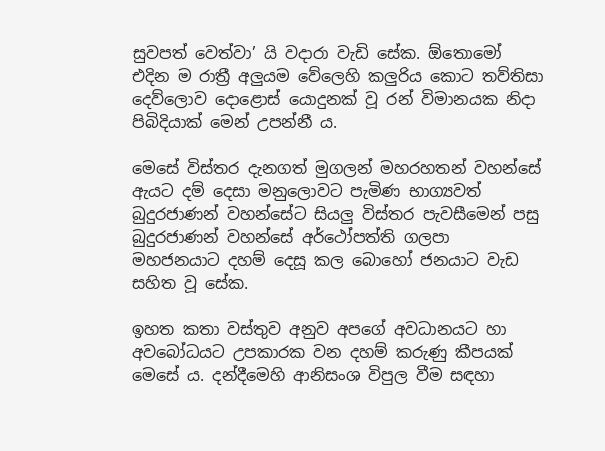සුවපත් වෙත්වා’ යි වදාරා වැඩි සේක. ඕතොමෝ එදින ම රාත්‍රී අලුයම වේලෙහි කලුරිය කොට තව්තිසා දෙව්ලොව දොළොස් යොදුනක් වූ රන් විමානයක නිදා පිබිදියාක් මෙන් උපන්නී ය.

මෙසේ විස්තර දැනගත් මුගලන් මහරහතන් වහන්සේ ඇයට දම් දෙසා මනුලොවට පැමිණ භාග්‍යවත් බුදුරජාණන් වහන්සේට සියලු විස්තර පැවසීමෙන් පසු බුදුරජාණන් වහන්සේ අර්ථෝපත්ති ගලපා මහජනයාට දහම් දෙසූ කල බොහෝ ජනයාට වැඩ සහිත වූ සේක.

ඉහත කතා වස්තුව අනුව අපගේ අවධානයට හා අවබෝධයට උපකාරක වන දහම් කරුණු කීපයක් මෙසේ ය. දන්දීමෙහි ආනිසංශ විපුල වීම සඳහා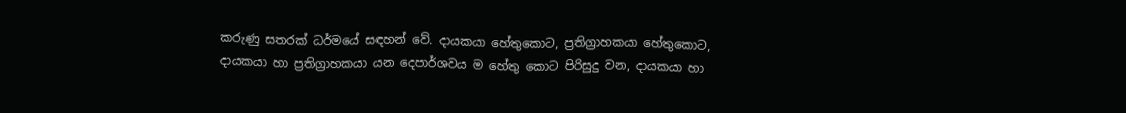කරුණු සතරක් ධර්මයේ සඳහන් වේ. දායකයා හේතුකොට, ප්‍රතිග්‍රාහකයා හේතුකොට, දායකයා හා ප්‍රතිග්‍රාහකයා යන දෙපාර්ශවය ම හේතු කොට පිරිසුදු වන, දායකයා හා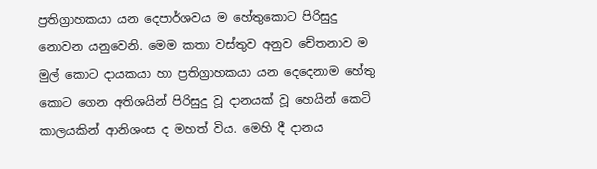ප්‍රතිග්‍රාහකයා යන දෙපාර්ශවය ම හේතුකොට පිරිසුදු නොවන යනුවෙනි. මෙම කතා වස්තුව අනුව චේතනාව ම මුල් කොට දායකයා හා ප්‍රතිග්‍රාහකයා යන දෙදෙනාම හේතු කොට ගෙන අතිශයින් පිරිසුදු වූ දානයක් වූ හෙයින් කෙටි කාලයකින් ආනිශංස ද මහත් විය. මෙහි දී දානය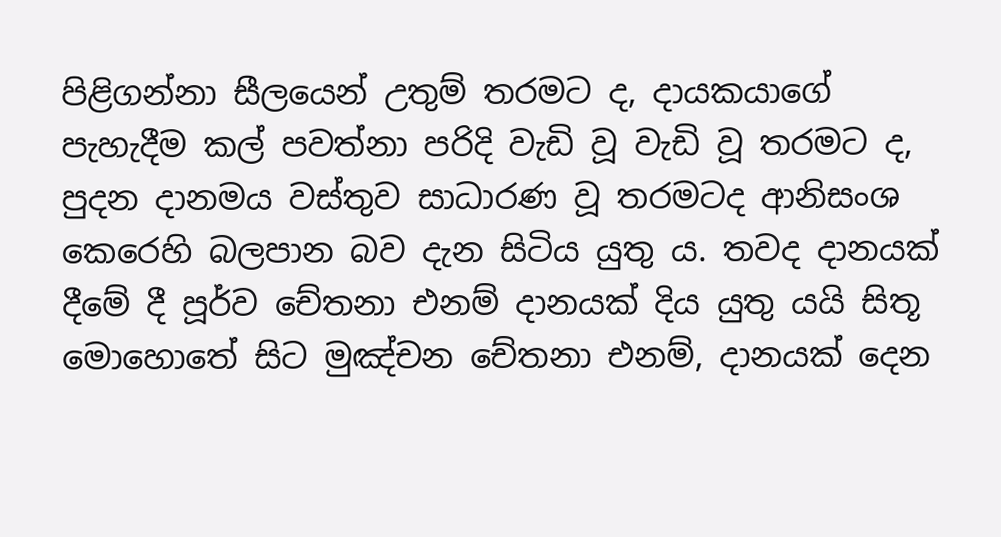පිළිගන්නා සීලයෙන් උතුම් තරමට ද, දායකයාගේ පැහැදීම කල් පවත්නා පරිදි වැඩි වූ වැඩි වූ තරමට ද, පුදන දානමය වස්තුව සාධාරණ වූ තරමටද ආනිසංශ කෙරෙහි බලපාන බව දැන සිටිය යුතු ය. තවද දානයක් දීමේ දී පූර්ව චේතනා එනම් දානයක් දිය යුතු යයි සිතූ මොහොතේ සිට මුඤ්චන චේතනා එනම්, දානයක් දෙන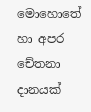මොහොතේ හා අපර චේතනා දානයක්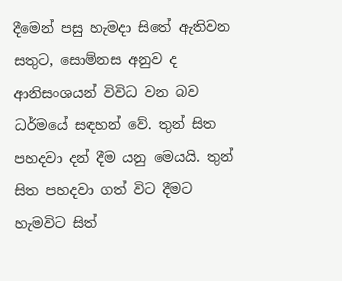දීමෙන් පසු හැමදා සිතේ ඇතිවන සතුට, සොම්නස අනුව ද ආනිසංශයන් විවිධ වන බව ධර්මයේ සඳහන් වේ. තුන් සිත පහදවා දන් දීම යනු මෙයයි. තුන් සිත පහදවා ගත් විට දීමට හැමවිට සිත්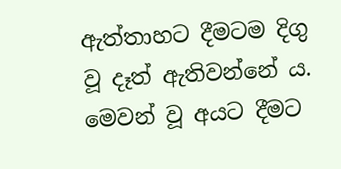ඇත්තාහට දීමටම දිගු වූ දෑත් ඇතිවන්නේ ය. මෙවන් වූ අයට දීමට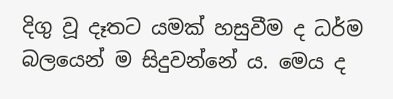දිගු වූ දෑතට යමක් හසුවීම ද ධර්ම බලයෙන් ම සිදුවන්නේ ය. මෙය ද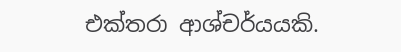එක්තරා ආශ්චර්යයකි.